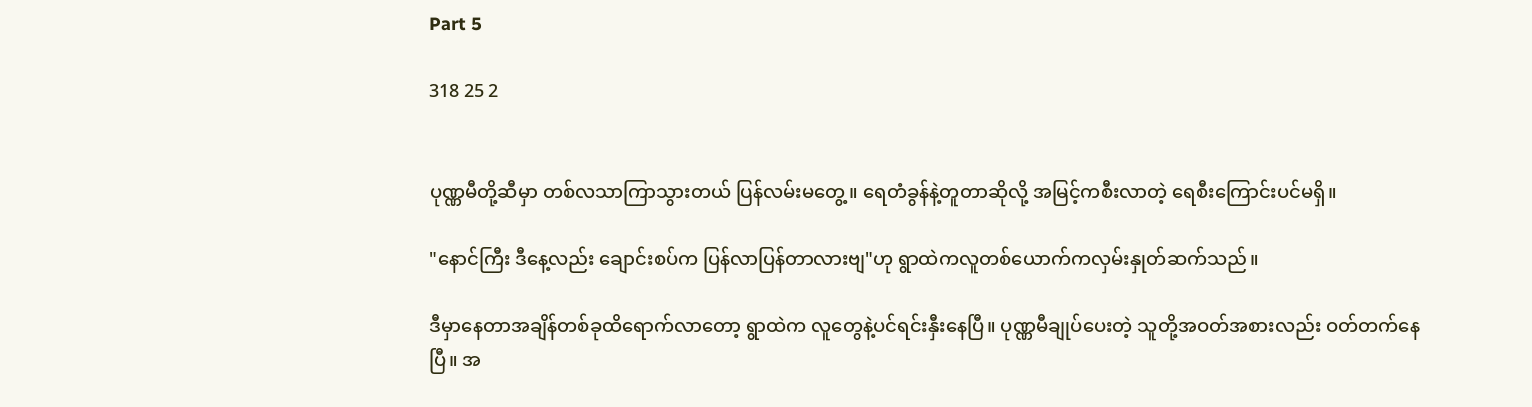Part 5

318 25 2


ပုဏ္ဏမီတို့ဆီမှာ တစ်လသာကြာသွားတယ် ပြန်လမ်းမတွေ့။ ရေတံခွန်နဲ့တူတာဆိုလို့ အမြင့်ကစီးလာတဲ့ ရေစီးကြောင်းပင်မရှိ။

"နောင်ကြီး ဒီနေ့လည်း ချောင်းစပ်က ပြန်လာပြန်တာလားဗျ"ဟု ရွာထဲကလူတစ်ယောက်ကလှမ်းနှုတ်ဆက်သည်။

ဒီမှာနေတာအချိန်တစ်ခုထိရောက်လာတော့ ရွာထဲက လူတွေနဲ့ပင်ရင်းနှီးနေပြီ။ ပုဏ္ဏမီချုပ်ပေးတဲ့ သူတို့အဝတ်အစားလည်း ဝတ်တက်နေပြီ။ အ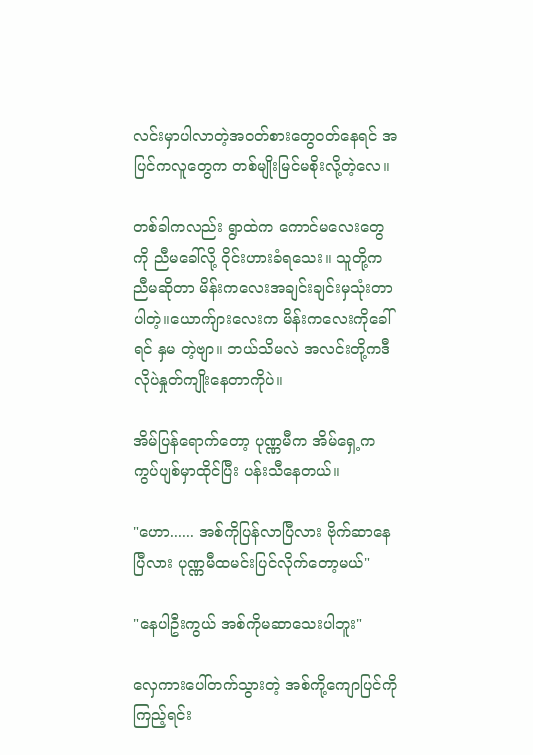လင်းမှာပါလာတဲ့အဝတ်စားတွေဝတ်နေရင် အပြင်ကလူတွေက တစ်မျိုးမြင်မစိုးလို့တဲ့လေ။

တစ်ခါကလည်း ရွာထဲက ကောင်မလေးတွေကို ညီမခေါ်လို့ ဝိုင်းဟားခံရသေး။ သူတို့က ညီမဆိုတာ မိန်းကလေးအချင်းချင်းမှသုံးတာပါတဲ့။ယောက်ျားလေးက မိန်းကလေးကိုခေါ်ရင် နှမ တဲ့ဗျာ။ ဘယ်သိမလဲ အလင်းတို့ကဒီလိုပဲနှုတ်ကျိုးနေတာကိုပဲ။

အိမ်ပြန်ရောက်တော့ ပုဏ္ဏမီက အိမ်ရှေ့က ကွပ်ပျစ်မှာထိုင်ပြီး ပန်းသီနေတယ်။

"ဟော...... အစ်ကိုပြန်လာပြီလား ဗိုက်ဆာနေပြီလား ပုဏ္ဏမီထမင်းပြင်လိုက်တော့မယ်"

"နေပါဦးကွယ် အစ်ကိုမဆာသေးပါဘူး"

လှေကားပေါ်တက်သွားတဲ့ အစ်ကို့ကျောပြင်ကိုကြည့်ရင်း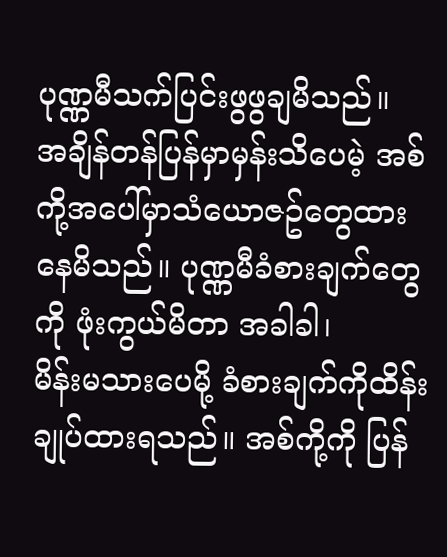ပုဏ္ဏမီသက်ပြင်းဖွဖွချမိသည်။
အချိန်တန်ပြန်မှာမှန်းသိပေမဲ့ အစ်ကို့အပေါ်မှာသံယောဇဥ်တွေထားနေမိသည်။ ပုဏ္ဏမီခံစားချက်တွေကို ဖုံးကွယ်မိတာ အခါခါ၊
မိန်းမသားပေမို့ ခံစားချက်ကိုထိန်းချုပ်ထားရသည်။ အစ်ကို့ကို ပြန်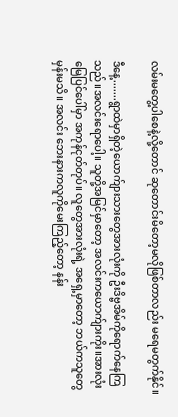လမ်းမတွေ့ပါစေနဲ့လို့တောင် ဆုတောင်းမိတော့မလိုဖြစ်တာလည်း မရေမတွက်နိုင်။

ဒီနေ့.......ရွာထဲမှာရှိတဲ့ယောက်ျားသားတွေအားလုံးကို ဦးဒိဗ္ဗအိမ်ကိုရောက်နေကြသည်။အလင်းရောပေါ့။ သူတို့အမြင်မှာတော့ အလင်းကယောက်ျားကိုး။အားလုံး မြေပြင်ပေါ်မှာ အကုန်ငုတ်တုပ်။ လူတွေအားလုံးရဲ့ အရှေ့မှာတော့ ဘယ်ကသူတွေမှန်းမသိ။ အလင်း ဘေးနားကလူကိုမေးကြည့်တော့ နန်း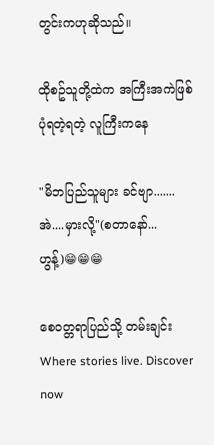တွင်းကဟုဆိုသည်။

ထိုစဥ်သူတို့ထဲက အကြီးအကဲဖြစ်ပုံရတဲ့ရတဲ့ လူကြီးကနေ

"မိဘပြည်သူများ ခင်ဗျာ....... အဲ....မှားလို့"(စတာနော်...ဟွန့်)😁😁😁

စေဝတ္တရာပြည်သို့ တမ်းချင်းWhere stories live. Discover now